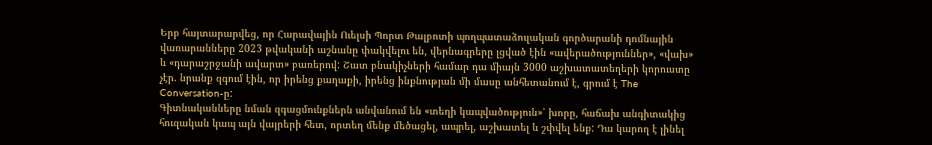Երբ հայտարարվեց, որ Հարավային Ուելսի Պորտ Թալբոտի պողպատաձուլական գործարանի դոմնային վառարանները 2023 թվականի աշնանը փակվելու են, վերնագրերը լցված էին «ավերածություններ», «վախ» և «դարաշրջանի ավարտ» բառերով: Շատ բնակիչների համար դա միայն 3000 աշխատատեղերի կորուստը չէր. նրանք զգում էին, որ իրենց քաղաքի, իրենց ինքնության մի մասը անհետանում է, գրում է The Conversation-ը:
Գիտնականները նման զգացմունքներն անվանում են «տեղի կապվածություն»՝ խորը, հաճախ անգիտակից հուզական կապ այն վայրերի հետ, որտեղ մենք մեծացել, ապրել, աշխատել և շփվել ենք: Դա կարող է լինել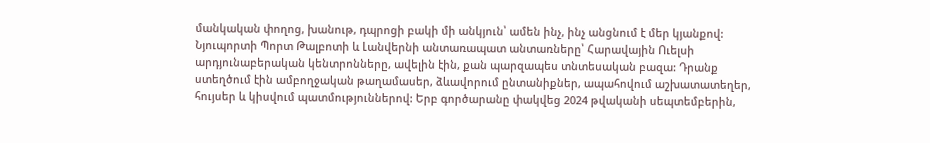մանկական փողոց, խանութ, դպրոցի բակի մի անկյուն՝ ամեն ինչ, ինչ անցնում է մեր կյանքով:
Նյուպորտի Պորտ Թալբոտի և Լանվերնի անտառապատ անտառները՝ Հարավային Ուելսի արդյունաբերական կենտրոնները, ավելին էին, քան պարզապես տնտեսական բազա: Դրանք ստեղծում էին ամբողջական թաղամասեր, ձևավորում ընտանիքներ, ապահովում աշխատատեղեր, հույսեր և կիսվում պատմություններով: Երբ գործարանը փակվեց 2024 թվականի սեպտեմբերին,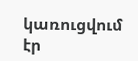կառուցվում էր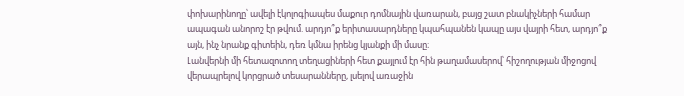փոխարինողը՝ ավելի էկոլոգիապես մաքուր դոմնային վառարան, բայց շատ բնակիչների համար ապագան անորոշ էր թվում. արդյո՞ք երիտասարդները կպահպանեն կապը այս վայրի հետ, արդյո՞ք այն, ինչ նրանք գիտեին, դեռ կմնա իրենց կյանքի մի մասը։
Լանվերնի մի հետազոտող տեղացիների հետ քայլում էր հին թաղամասերով՝ հիշողության միջոցով վերապրելով կորցրած տեսարանները, լսելով առաջին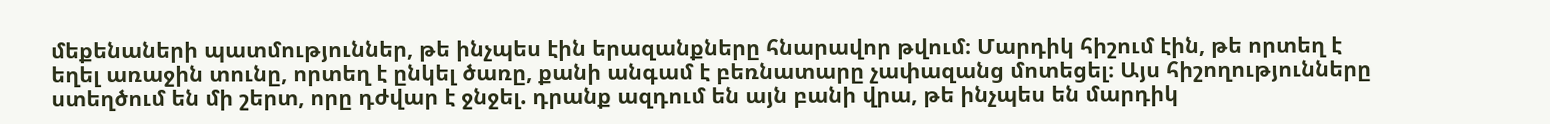մեքենաների պատմություններ, թե ինչպես էին երազանքները հնարավոր թվում։ Մարդիկ հիշում էին, թե որտեղ է եղել առաջին տունը, որտեղ է ընկել ծառը, քանի անգամ է բեռնատարը չափազանց մոտեցել։ Այս հիշողությունները ստեղծում են մի շերտ, որը դժվար է ջնջել. դրանք ազդում են այն բանի վրա, թե ինչպես են մարդիկ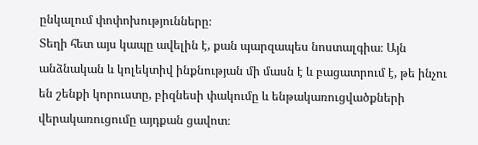ընկալում փոփոխությունները։
Տեղի հետ այս կապը ավելին է, քան պարզապես նոստալգիա։ Այն անձնական և կոլեկտիվ ինքնության մի մասն է և բացատրում է, թե ինչու են շենքի կորուստը, բիզնեսի փակումը և ենթակառուցվածքների վերակառուցումը այդքան ցավոտ։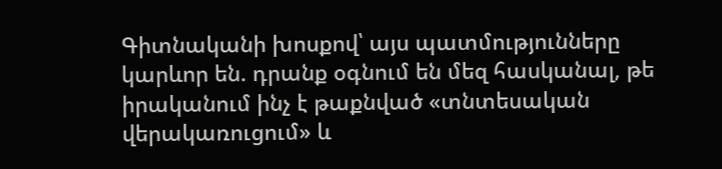Գիտնականի խոսքով՝ այս պատմությունները կարևոր են. դրանք օգնում են մեզ հասկանալ, թե իրականում ինչ է թաքնված «տնտեսական վերակառուցում» և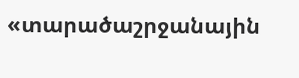«տարածաշրջանային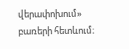վերափոխում» բառերի հետևում։